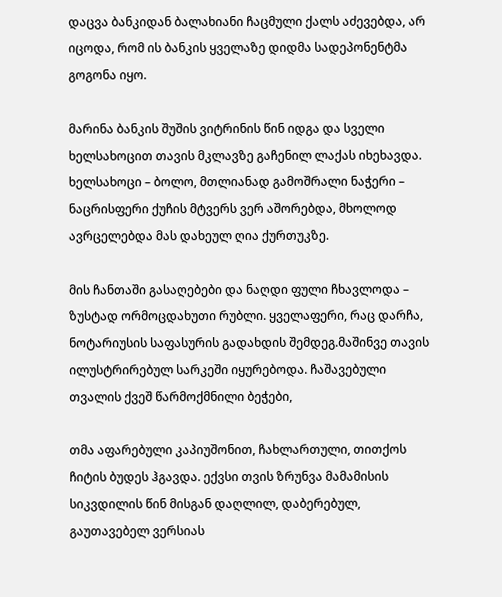დაცვა ბანკიდან ბალახიანი ჩაცმული ქალს აძევებდა, არ იცოდა, რომ ის ბანკის ყველაზე დიდმა სადეპონენტმა გოგონა იყო.

მარინა ბანკის შუშის ვიტრინის წინ იდგა და სველი ხელსახოცით თავის მკლავზე გაჩენილ ლაქას იხეხავდა. ხელსახოცი – ბოლო, მთლიანად გამოშრალი ნაჭერი – ნაცრისფერი ქუჩის მტვერს ვერ აშორებდა, მხოლოდ ავრცელებდა მას დახეულ ღია ქურთუკზე.

მის ჩანთაში გასაღებები და ნაღდი ფული ჩხავლოდა – ზუსტად ორმოცდახუთი რუბლი. ყველაფერი, რაც დარჩა, ნოტარიუსის საფასურის გადახდის შემდეგ.მაშინვე თავის ილუსტრირებულ სარკეში იყურებოდა. ჩაშავებული თვალის ქვეშ წარმოქმნილი ბეჭები,

თმა აფარებული კაპიუშონით, ჩახლართული, თითქოს ჩიტის ბუდეს ჰგავდა. ექვსი თვის ზრუნვა მამამისის სიკვდილის წინ მისგან დაღლილ, დაბერებულ, გაუთავებელ ვერსიას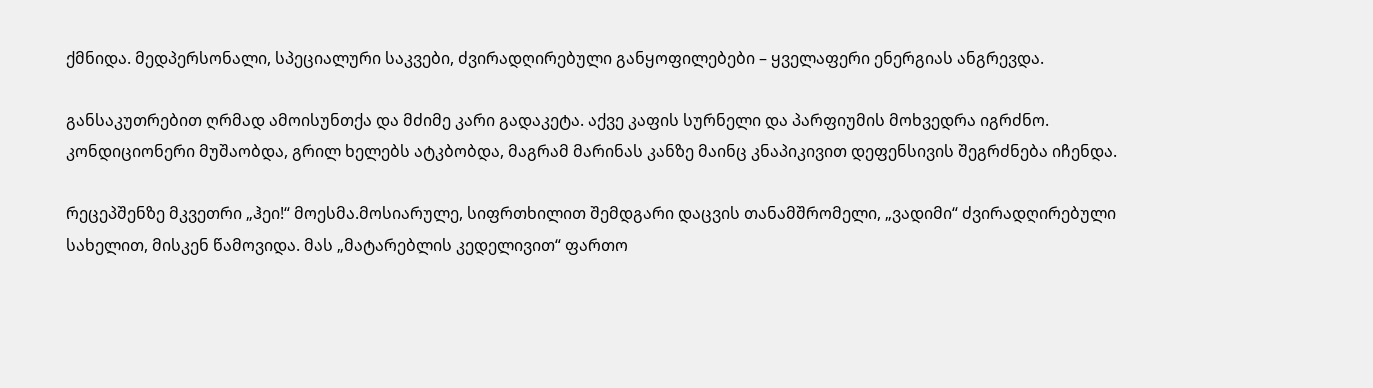ქმნიდა. მედპერსონალი, სპეციალური საკვები, ძვირადღირებული განყოფილებები – ყველაფერი ენერგიას ანგრევდა.

განსაკუთრებით ღრმად ამოისუნთქა და მძიმე კარი გადაკეტა. აქვე კაფის სურნელი და პარფიუმის მოხვედრა იგრძნო. კონდიციონერი მუშაობდა, გრილ ხელებს ატკბობდა, მაგრამ მარინას კანზე მაინც კნაპიკივით დეფენსივის შეგრძნება იჩენდა.

რეცეპშენზე მკვეთრი „ჰეი!“ მოესმა.მოსიარულე, სიფრთხილით შემდგარი დაცვის თანამშრომელი, „ვადიმი“ ძვირადღირებული სახელით, მისკენ წამოვიდა. მას „მატარებლის კედელივით“ ფართო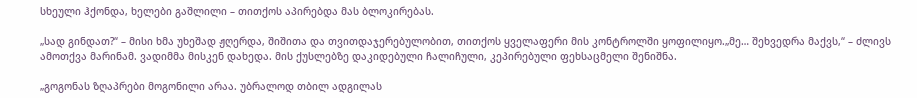სხეული ჰქონდა, ხელები გაშლილი – თითქოს აპირებდა მას ბლოკირებას.

„სად გინდათ?“ – მისი ხმა უხეშად ჟღერდა, შიშითა და თვითდაჯერებულობით, თითქოს ყველაფერი მის კონტროლში ყოფილიყო.„მე… შეხვედრა მაქვს,“ – ძლივს ამოთქვა მარინამ. ვადიმმა მისკენ დახედა. მის ქუსლებზე დაკიდებული ჩალიჩული, კეპირებული ფეხსაცმელი შენიშნა.

„გოგონას ზღაპრები მოგონილი არაა. უბრალოდ თბილ ადგილას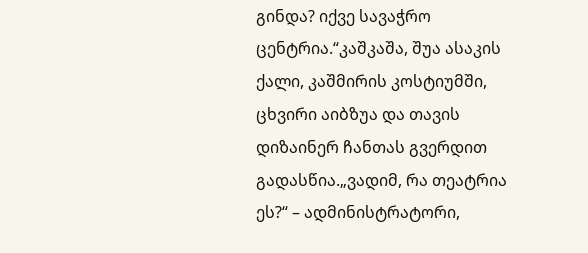გინდა? იქვე სავაჭრო ცენტრია.“კაშკაშა, შუა ასაკის ქალი, კაშმირის კოსტიუმში, ცხვირი აიბზუა და თავის დიზაინერ ჩანთას გვერდით გადასწია.„ვადიმ, რა თეატრია ეს?“ – ადმინისტრატორი,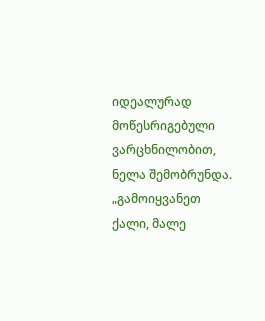იდეალურად მოწესრიგებული ვარცხნილობით, ნელა შემობრუნდა. „გამოიყვანეთ ქალი, მალე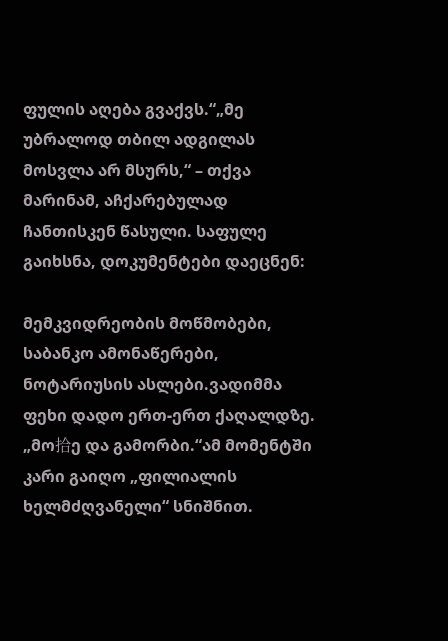ფულის აღება გვაქვს.“„მე უბრალოდ თბილ ადგილას მოსვლა არ მსურს,“ – თქვა მარინამ, აჩქარებულად ჩანთისკენ წასული. საფულე გაიხსნა, დოკუმენტები დაეცნენ:

მემკვიდრეობის მოწმობები, საბანკო ამონაწერები, ნოტარიუსის ასლები.ვადიმმა ფეხი დადო ერთ-ერთ ქაღალდზე. „მო拾ე და გამორბი.“ამ მომენტში კარი გაიღო „ფილიალის ხელმძღვანელი“ სნიშნით.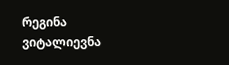რეგინა ვიტალიევნა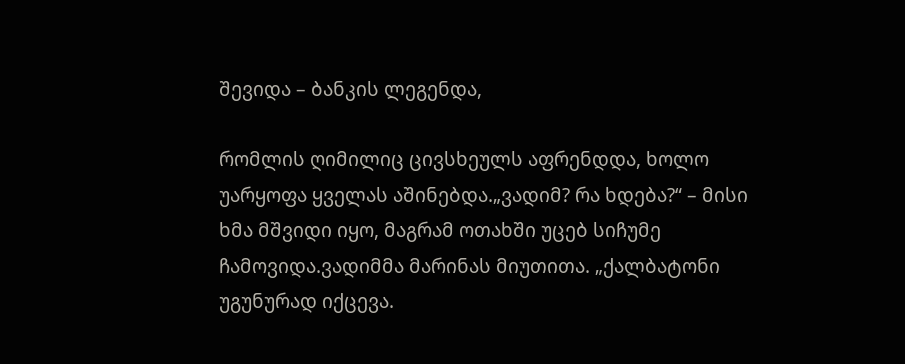შევიდა – ბანკის ლეგენდა,

რომლის ღიმილიც ცივსხეულს აფრენდდა, ხოლო უარყოფა ყველას აშინებდა.„ვადიმ? რა ხდება?“ – მისი ხმა მშვიდი იყო, მაგრამ ოთახში უცებ სიჩუმე ჩამოვიდა.ვადიმმა მარინას მიუთითა. „ქალბატონი უგუნურად იქცევა.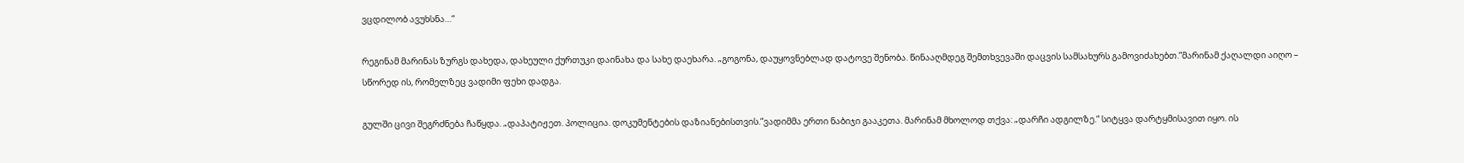ვცდილობ ავუხსნა…“

რეგინამ მარინას ზურგს დახედა, დახეული ქურთუკი დაინახა და სახე დაეხარა. „გოგონა, დაუყოვნებლად დატოვე შენობა. წინააღმდეგ შემთხვევაში დაცვის სამსახურს გამოვიძახებთ.“მარინამ ქაღალდი აიღო – სწორედ ის, რომელზეც ვადიმი ფეხი დადგა.

გულში ცივი შეგრძნება ჩაწყდა. „დაპატიჟეთ. პოლიცია. დოკუმენტების დაზიანებისთვის.“ვადიმმა ერთი ნაბიჯი გააკეთა. მარინამ მხოლოდ თქვა: „დარჩი ადგილზე.“ სიტყვა დარტყმისავით იყო. ის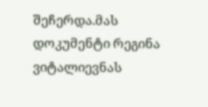შეჩერდა.მას დოკუმენტი რეგინა ვიტალიევნას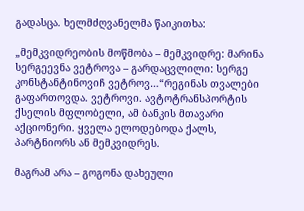გადასცა. ხელმძღვანელმა წაიკითხა:

„მემკვიდრეობის მოწმობა – მემკვიდრე: მარინა სერგეევნა ვეტროვა – გარდაცვლილი: სერგე კონსტანტინოვიჩ ვეტროვ…“რეგინას თვალები გაფართოვდა. ვეტროვი. ავტოტრანსპორტის ქსელის მფლობელი, ამ ბანკის მთავარი აქციონერი. ყველა ელოდებოდა ქალს, პარტნიორს ან მემკვიდრეს.

მაგრამ არა – გოგონა დახეული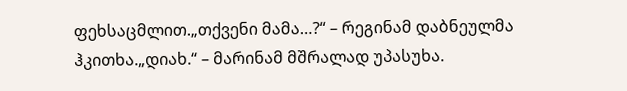ფეხსაცმლით.„თქვენი მამა…?“ – რეგინამ დაბნეულმა ჰკითხა.„დიახ.“ – მარინამ მშრალად უპასუხა.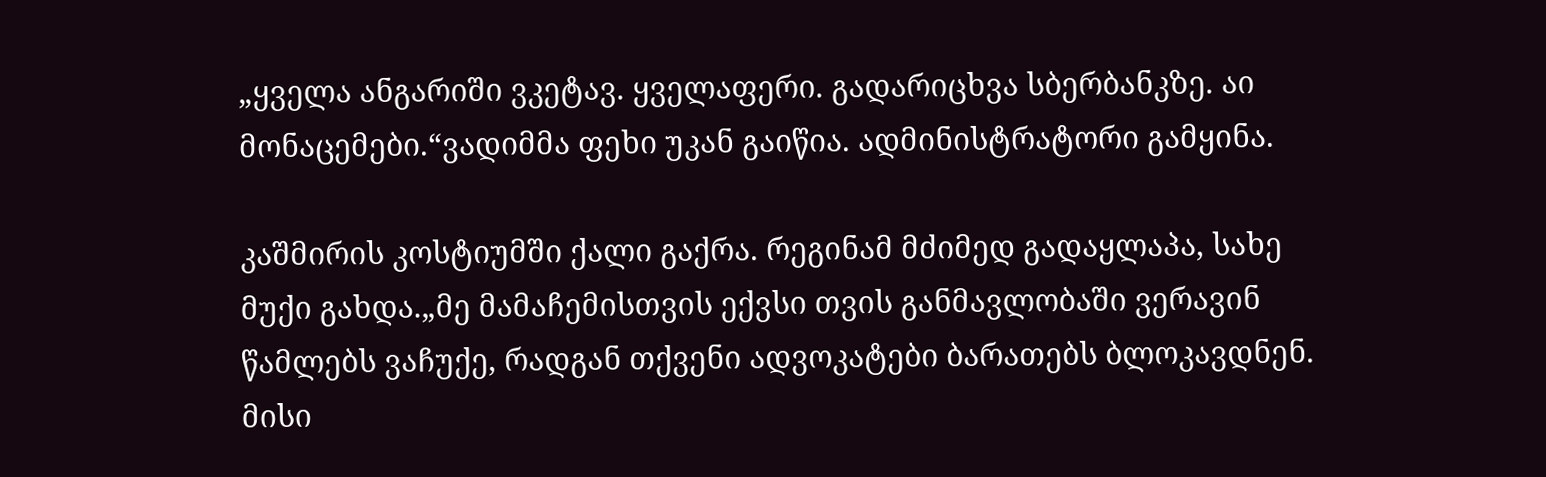„ყველა ანგარიში ვკეტავ. ყველაფერი. გადარიცხვა სბერბანკზე. აი მონაცემები.“ვადიმმა ფეხი უკან გაიწია. ადმინისტრატორი გამყინა.

კაშმირის კოსტიუმში ქალი გაქრა. რეგინამ მძიმედ გადაყლაპა, სახე მუქი გახდა.„მე მამაჩემისთვის ექვსი თვის განმავლობაში ვერავინ წამლებს ვაჩუქე, რადგან თქვენი ადვოკატები ბარათებს ბლოკავდნენ. მისი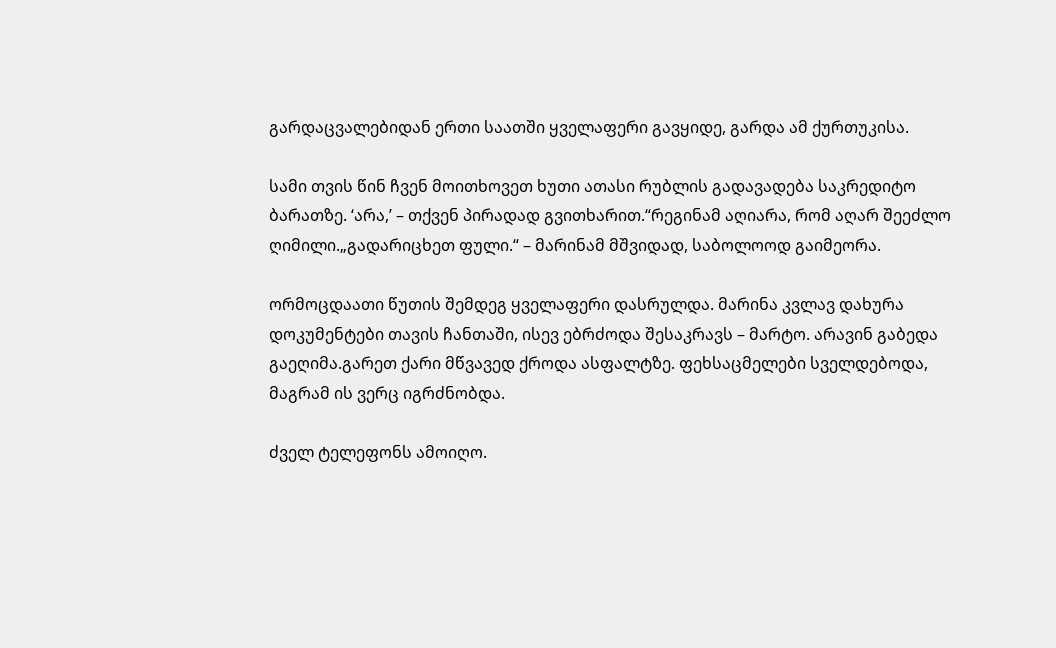გარდაცვალებიდან ერთი საათში ყველაფერი გავყიდე, გარდა ამ ქურთუკისა.

სამი თვის წინ ჩვენ მოითხოვეთ ხუთი ათასი რუბლის გადავადება საკრედიტო ბარათზე. ‘არა,’ – თქვენ პირადად გვითხარით.“რეგინამ აღიარა, რომ აღარ შეეძლო ღიმილი.„გადარიცხეთ ფული.“ – მარინამ მშვიდად, საბოლოოდ გაიმეორა.

ორმოცდაათი წუთის შემდეგ ყველაფერი დასრულდა. მარინა კვლავ დახურა დოკუმენტები თავის ჩანთაში, ისევ ებრძოდა შესაკრავს – მარტო. არავინ გაბედა გაეღიმა.გარეთ ქარი მწვავედ ქროდა ასფალტზე. ფეხსაცმელები სველდებოდა, მაგრამ ის ვერც იგრძნობდა.

ძველ ტელეფონს ამოიღო.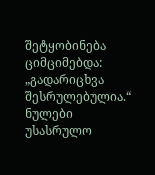შეტყობინება ციმციმებდა: „გადარიცხვა შესრულებულია.“ ნულები უსასრულო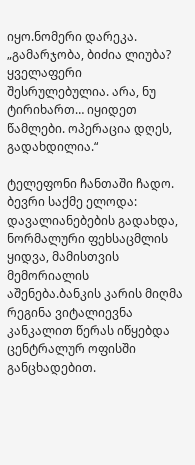იყო.ნომერი დარეკა. „გამარჯობა, ბიძია ლიუბა? ყველაფერი შესრულებულია. არა, ნუ ტირიხართ… იყიდეთ წამლები. ოპერაცია დღეს, გადახდილია.“

ტელეფონი ჩანთაში ჩადო. ბევრი საქმე ელოდა: დავალიანებების გადახდა, ნორმალური ფეხსაცმლის ყიდვა, მამისთვის მემორიალის აშენება.ბანკის კარის მიღმა რეგინა ვიტალიევნა კანკალით წერას იწყებდა ცენტრალურ ოფისში განცხადებით.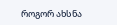როგორ ახსნა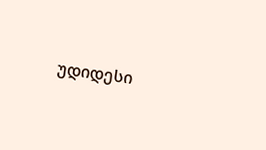უდიდესი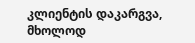კლიენტის დაკარგვა, მხოლოდ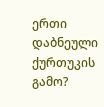ერთი დაბნეული ქურთუკის გამო?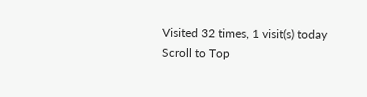Visited 32 times, 1 visit(s) today
Scroll to Top